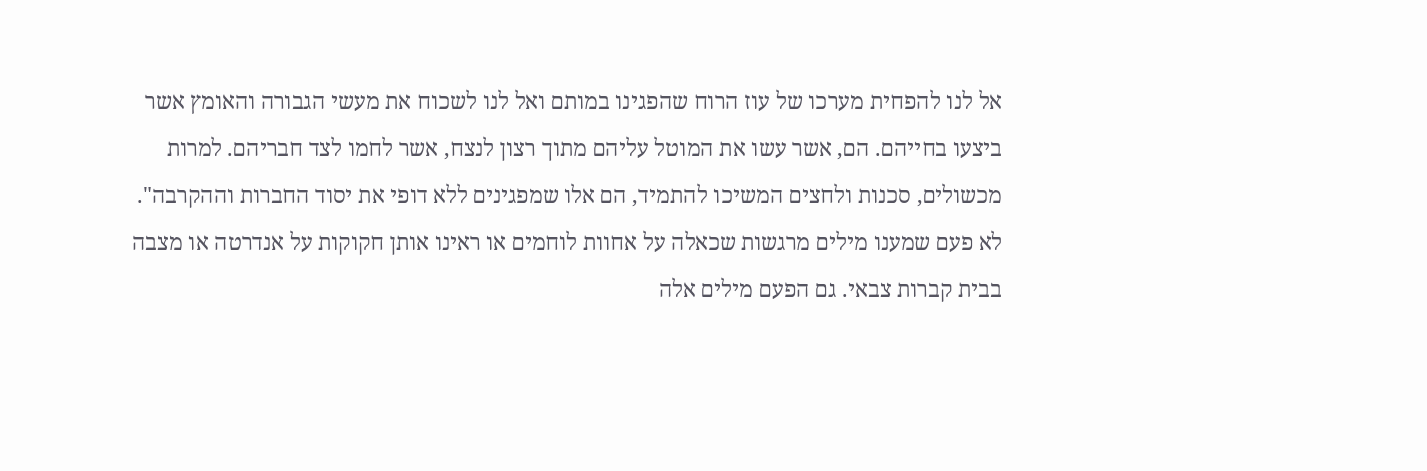אל לנו להפחית מערכו של עוז הרוח שהפגינו במותם ואל לנו לשכוח את מעשי הגבורה והאומץ אשר ביצעו בחייהם. הם, אשר עשו את המוטל עליהם מתוך רצון לנצח, אשר לחמו לצד חבריהם. למרות מכשולים, סכנות ולחצים המשיכו להתמיד, הם אלו שמפגינים ללא דופי את יסוד החברות וההקרבה". לא פעם שמענו מילים מרגשות שכאלה על אחוות לוחמים או ראינו אותן חקוקות על אנדרטה או מצבה בבית קברות צבאי. גם הפעם מילים אלה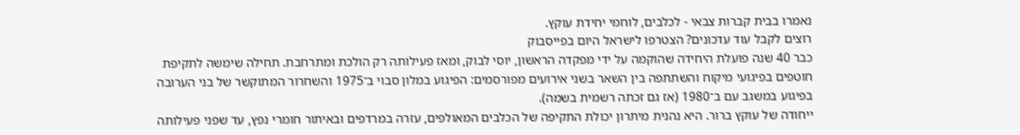נאמרו בבית קברות צבאי - לכלבים, לוחמי יחידת עוקץ.
רוצים לקבל עוד עדכונים? הצטרפו לישראל היום בפייסבוק
כבר 40 שנה פועלת היחידה שהוקמה על ידי מפקדה הראשון, יוסי לבוק, ומאז פעילותה רק הולכת ומתרחבת. תחילה שימשה לתקיפת חוטפים בפיגועי מיקוח והשתתפה בין השאר בשני אירועים מפורסמים: הפיגוע במלון סבוי ב־1975 והשחרור המתוקשר של בני הערובה בפיגוע במשגב עם ב־1980 (אז גם זכתה רשמית בשמה).
ייחודה של עוקץ ברור. היא נהנית מיתרון יכולת התקיפה של הכלבים המאולפים, עזרה במרדפים ובאיתור חומרי נפץ, עד שפני פעילותה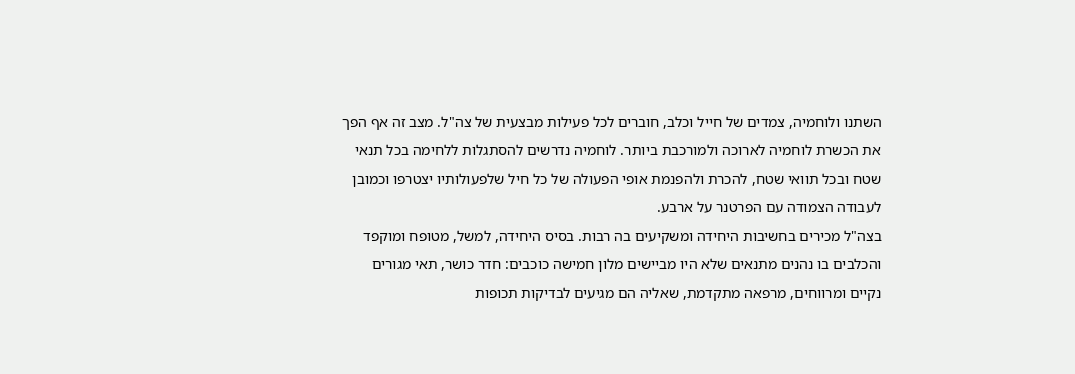השתנו ולוחמיה, צמדים של חייל וכלב, חוברים לכל פעילות מבצעית של צה"ל. מצב זה אף הפך את הכשרת לוחמיה לארוכה ולמורכבת ביותר. לוחמיה נדרשים להסתגלות ללחימה בכל תנאי שטח ובכל תוואי שטח, להכרת ולהפנמת אופי הפעולה של כל חיל שלפעולותיו יצטרפו וכמובן לעבודה הצמודה עם הפרטנר על ארבע.
בצה"ל מכירים בחשיבות היחידה ומשקיעים בה רבות. בסיס היחידה, למשל, מטופח ומוקפד והכלבים בו נהנים מתנאים שלא היו מביישים מלון חמישה כוכבים: חדר כושר, תאי מגורים נקיים ומרווחים, מרפאה מתקדמת, שאליה הם מגיעים לבדיקות תכופות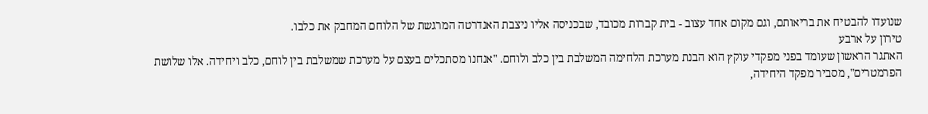שנועדו להבטיח את בריאותם, וגם מקום אחד עצוב - בית קברות מכובד, שבכניסה אליו ניצבת האנדרטה המרגשת של הלוחם המחבק את כלבו.
טירון על ארבע
האתגר הראשון שעומד בפני מפקדי עוקץ הוא הבנת מערכת הלחימה המשלבת בין כלב ולוחם. "אנחנו מסתכלים בעצם על מערכת שמשלבת בין לוחם, כלב ויחידה. אלו שלושת הפרמטרים", מסביר מפקד היחידה,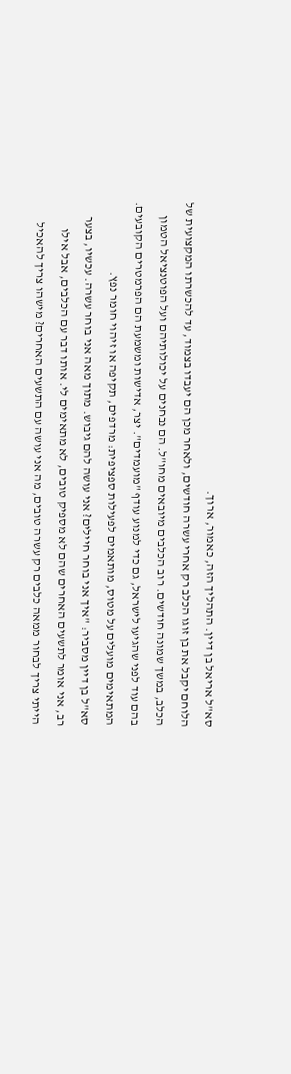סא"ל אריאל בן דיין. התהליך הזה, כאמור, ארוך.
הלוחם יקבל את בן זוגו הכלב רק אחרי עשרה חודשים, ולאחר מכן הם יעבדו בצמוד, עד להכשרתו המקצועית של הכלב, במשך שמונה חודשים. רוב הכלבים מיובאים מחו"ל. הם נבחנים על יכולותיהם ועל הפוטנציאל הטמון בהם עוד לפני שהגיעו לישראל, גם כדי למנוע עודף "מועמדים". יצר, אדישות ומשמעת הם הפרמטרים הקובעים. המתאימים מועלים על מטוס, מותאמים לפעילות ספציפית: מרדפים, תקיפה או זיהוי חומר נפץ.
סא"ל בן דיין מסביר: "איך אני בוחר חיילים? אני עושה להם גיבוש. מתוך מאה אני בוחר עשרה. עכשיו, בצער רב, אני אומר לתשעים האחרים שהם לא מספיק טובים, לא מתאימים לי. אותו דבר עם הכלבים, אבל אילו הייתי צריך לבחור ממאה כלבים רק עשרה טובים, מה אני עושה עם התשעים האחרים? מישהו צריך להאכיל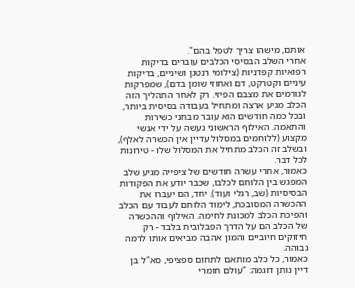אותם, מישהו צריך לטפל בהם".
אחרי השלב הבסיסי הכלבים עוברים בדיקות רפואיות קפדניות (צילומי רנטגן ושיניים, בדיקות עיניים וקטרקט, דם ואחוזי שומן בדם), שמפרקות לגורמים את מצבם הפיזי. רק לאחר התהליך הזה הכלב מגיע ארצה ומתחיל בעבודה בסיסית ביותר, ובכל כמה חודשים הוא עובר מבחני כשירות והתאמה. האילוף הראשוני נעשה על ידי אנשי מקצוע (ללוחמים במסלול עדיין אין הכשרה לאלף), ובשלב זה הכלב מתחיל את המסלול שלו - טירונות לכל דבר.
כאמור, אחרי עשרה חודשים של ציפייה מגיע שלב המפגש בין הלוחם לכלבו, שכבר יודע את הפקודות הבסיסיות (שב, רגלי ועוד). יחד, הם יעברו את ההכשרה המסובכת, לימוד הלוחם לעבוד עם הכלב והפיכת הכלב למכונת לחימה. האילוף וההכשרה של הכלב הם על הדרך הפבלובית בלבד - רק חיזוקים חיוביים והמון אהבה מביאים אותו לרמה גבוהה.
כאמור, כל כלב מותאם לתחום ספציפי, סא"ל בן דיין נותן דוגמה: "עולם חומרי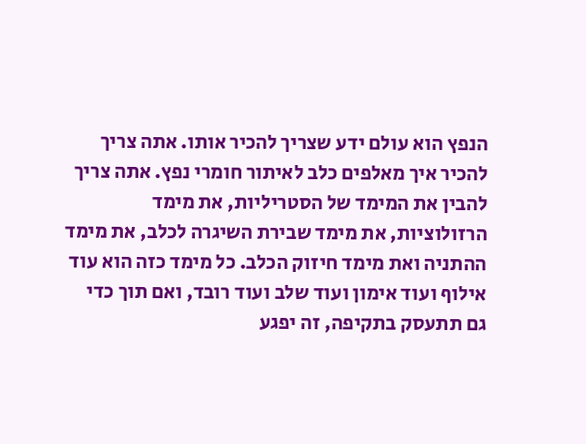הנפץ הוא עולם ידע שצריך להכיר אותו. אתה צריך להכיר איך מאלפים כלב לאיתור חומרי נפץ. אתה צריך להבין את המימד של הסטריליות, את מימד הרזולוציות, את מימד שבירת השיגרה לכלב, את מימד ההתניה ואת מימד חיזוק הכלב. כל מימד כזה הוא עוד אילוף ועוד אימון ועוד שלב ועוד רובד, ואם תוך כדי גם תתעסק בתקיפה, זה יפגע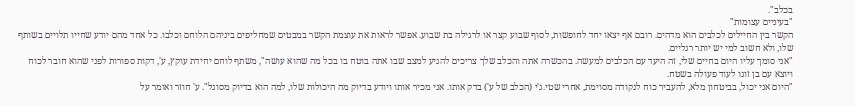בכלב".
"בעיניים עצומות"
הקשר בין החיילים לכלבים הוא מדהים. רובם אף יצאו יחד לחופשות, לסוף שבוע קצר או לרגילה בת שבוע. אפשר לראות את עוצמת הקשר במבטים שמחליפים ביניהם הלוחם וכלבו. כל אחד מהם יודע שחייו תלויים בשותף שלו, ולא חשוב למי יש יותר רגליים.
"אני סומך עליו היום בחיים שלי, זה היעד עם הכלבים למעשה. בהכשרה אתה והכלב שלך צריכים להגיע למצב שבו אתה בוטח בו בכל מה שהוא עושה", משתף לוחם יחידת עוקץ, ע', דקות ספורות לפני שהוא חובר לכוח ויוצא עם בן זוגו לעוד פעולה בשטח.
"היום אני יכול, בביטחון מלא, להעביר כוח לנקודה מסוימת, אחרי שטי.ג'י (הכלב של ע') בדק אותו. אני מכיר אותו ויודע בדיוק מה היכולות שלו, למה הוא בדיוק מסוגל". ע' חוזר ואומר על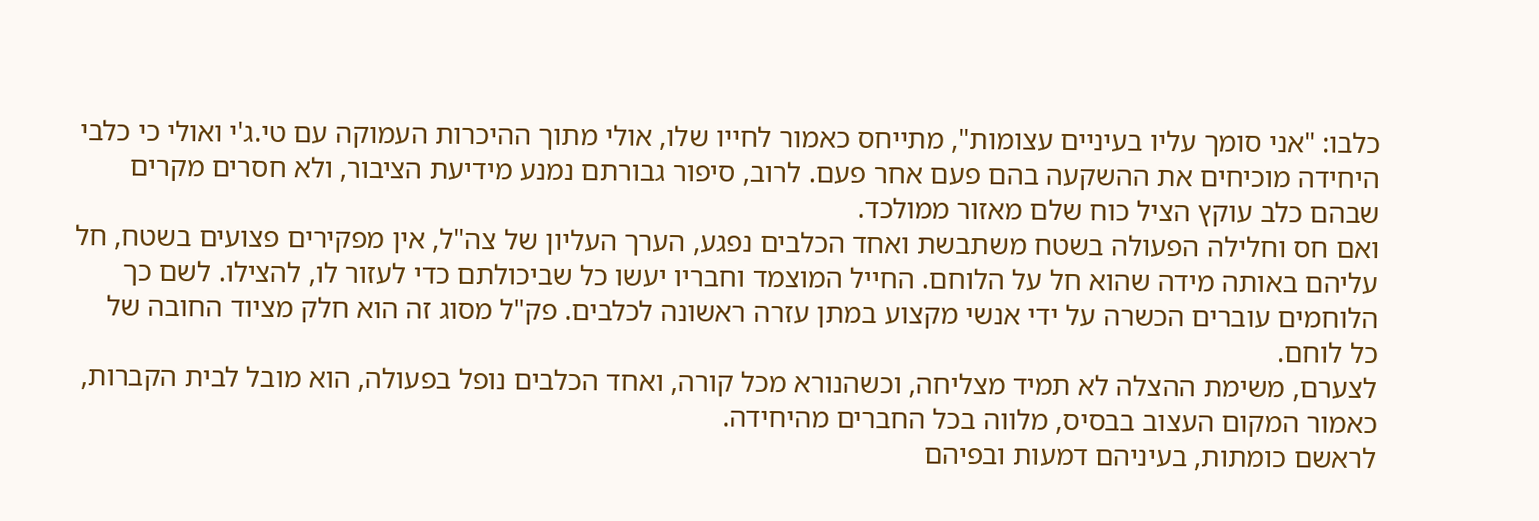כלבו: "אני סומך עליו בעיניים עצומות", מתייחס כאמור לחייו שלו, אולי מתוך ההיכרות העמוקה עם טי.ג'י ואולי כי כלבי היחידה מוכיחים את ההשקעה בהם פעם אחר פעם. לרוב, סיפור גבורתם נמנע מידיעת הציבור, ולא חסרים מקרים שבהם כלב עוקץ הציל כוח שלם מאזור ממולכד.
ואם חס וחלילה הפעולה בשטח משתבשת ואחד הכלבים נפגע, הערך העליון של צה"ל, אין מפקירים פצועים בשטח, חל עליהם באותה מידה שהוא חל על הלוחם. החייל המוצמד וחבריו יעשו כל שביכולתם כדי לעזור לו, להצילו. לשם כך הלוחמים עוברים הכשרה על ידי אנשי מקצוע במתן עזרה ראשונה לכלבים. פק"ל מסוג זה הוא חלק מציוד החובה של כל לוחם.
לצערם, משימת ההצלה לא תמיד מצליחה, וכשהנורא מכל קורה, ואחד הכלבים נופל בפעולה, הוא מובל לבית הקברות, כאמור המקום העצוב בבסיס, מלווה בכל החברים מהיחידה.
לראשם כומתות, בעיניהם דמעות ובפיהם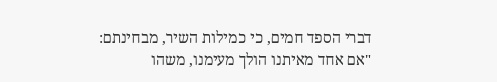דברי הספד חמים, כי כמילות השיר, מבחינתם: "אם אחד מאיתנו הולך מעימנו, משהו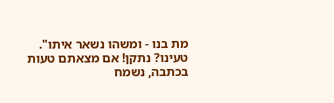מת בנו - ומשהו נשאר איתו".
טעינו? נתקן! אם מצאתם טעות בכתבה, נשמח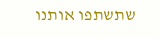שתשתפו אותנו